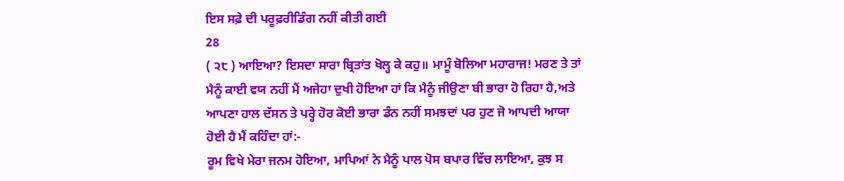ਇਸ ਸਫ਼ੇ ਦੀ ਪਰੂਫ਼ਰੀਡਿੰਗ ਨਹੀਂ ਕੀਤੀ ਗਈ
28
( ੨੮ ) ਆਇਆ? ਇਸਦਾ ਸਾਰਾ ਬ੍ਰਿਤਾਂਤ ਖੋਲ੍ਹ ਕੇ ਕਹੁ॥ ਮਾਮੂੰ ਬੋਲਿਆ ਮਹਾਰਾਜ! ਮਰਣ ਤੇ ਤਾਂ ਮੈਨੂੰ ਕਾਈ ਵਯ ਨਹੀਂ ਮੈਂ ਅਜੇਹਾ ਦੁਖੀ ਹੋਇਆ ਹਾਂ ਕਿ ਮੈਨੂੰ ਜੀਉਣਾ ਬੀ ਭਾਰਾ ਹੋ ਰਿਹਾ ਹੈ,ਅਤੇ ਆਪਣਾ ਹਾਲ ਦੱਸਨ ਤੇ ਪਰ੍ਹੇ ਹੋਰ ਕੋਈ ਭਾਰਾ ਡੰਨ ਨਹੀਂ ਸਮਝਦਾਂ ਪਰ ਹੁਣ ਜੋ ਆਪਦੀ ਆਯਾ ਹੋਈ ਹੈ ਮੈਂ ਕਹਿੰਦਾ ਹਾਂ:-
ਰੂਮ ਵਿਖੇ ਮੇਰਾ ਜਨਮ ਹੋਇਆ, ਮਾਪਿਆਂ ਨੇ ਮੈਨੂੰ ਪਾਲ ਪੋਸ ਬਪਾਰ ਵਿੱਚ ਲਾਇਆ, ਕੁਝ ਸ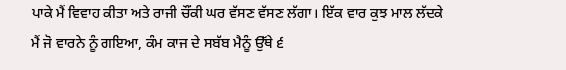ਪਾਕੇ ਮੈਂ ਵਿਵਾਹ ਕੀਤਾ ਅਤੇ ਰਾਜੀ ਚੌਂਕੀ ਘਰ ਵੱਸਣ ਵੱਸਣ ਲੱਗਾ। ਇੱਕ ਵਾਰ ਕੁਝ ਮਾਲ ਲੱਦਕੇ ਮੈਂ ਜੋ ਵਾਰਨੇ ਨੂੰ ਗਇਆ, ਕੰਮ ਕਾਜ ਦੇ ਸਬੱਬ ਮੈਨੂੰ ਉੱਥੇ ੬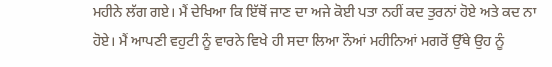ਮਹੀਨੇ ਲੱਗ ਗਏ। ਮੈਂ ਦੇਖਿਆ ਕਿ ਇੱਥੋਂ ਜਾਣ ਦਾ ਅਜੇ ਕੋਈ ਪਤਾ ਨਹੀਂ ਕਦ ਤੁਰਨਾਂ ਹੋਏ ਅਤੇ ਕਦ ਨਾ ਹੋਏ। ਮੈਂ ਆਪਣੀ ਵਹੁਟੀ ਨੂੰ ਵਾਰਨੇ ਵਿਖੇ ਹੀ ਸਦਾ ਲਿਆ ਨੌਆਂ ਮਹੀਨਿਆਂ ਮਗਰੋਂ ਉੱਥੇ ਉਹ ਨੂੰ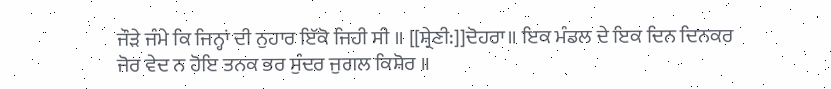ਜੌੜੇ ਜੰਮੇ ਕਿ ਜਿਨ੍ਹਾਂ ਦੀ ਨੁਹਾਰ ਇੱਕੋ ਜਿਹੀ ਸੀ ॥ [[ਸ਼੍ਰੇਣੀ:]]ਦੋਹਰਾ॥ ਇਕ ਮੰਡਲ ਦੇ ਇਕ ਦਿਨ ਦਿਨਕਰ ਜੋਰ ਵੇਦ ਨ ਹੋਇ ਤਨਕ ਭਰ ਸੁੰਦਰ ਜੁਗਲ ਕਿਸ਼ੋਰ ॥